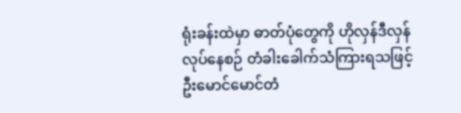ရုံးခန်းထဲမှာ ဓာတ်ပုံတွေကို ဟိုလှန်ဒီလှန် လုပ်နေစဉ် တံခါးခေါက်သံကြားရသဖြင့် ဦးမောင်မောင်တံ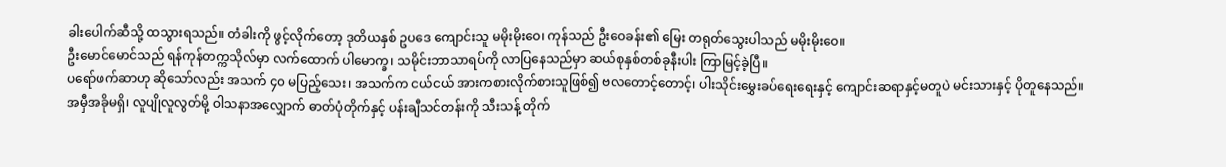ခါးပေါက်ဆီသို့ ထသွားရသည်။ တံခါးကို ဖွင့်လိုက်တော့ ဒုတိယနှစ် ဥပဒေ ကျောင်းသူ မမိုးမိုးဝေ၊ ကုန်သည် ဦးဝေခန်း၏ မြေး တရုတ်သွေးပါသည် မမိုးမိုးဝေ။
ဦးမောင်မောင်သည် ရန်ကုန်တက္ကသိုလ်မှာ လက်ထောက် ပါမောက္ခ၊ သမိုင်းဘာသာရပ်ကို လာပြနေသည်မှာ ဆယ်စုနှစ်တစ်ခုနီးပါး ကြာမြင့်ခဲ့ပြီ။
ပရော်ဖက်ဆာဟု ဆိုသော်လည်း အသက် ၄၀ မပြည့်သေး၊ အသက်က ငယ်ငယ် အားကစားလိုက်စားသူဖြစ်၍ ဗလတောင့်တောင့်၊ ပါးသိုင်းမွှေးခပ်ရေးရေးနှင့် ကျောင်းဆရာနှင့်မတူပဲ မင်းသားနှင့် ပိုတူနေသည်။
အမှီအခိုမရှိ၊ လူပျိုလူလွတ်မို့ ဝါသနာအလျှောက် ဓာတ်ပုံတိုက်နှင့် ပန်းချီသင်တန်းကို သီးသန့် တိုက်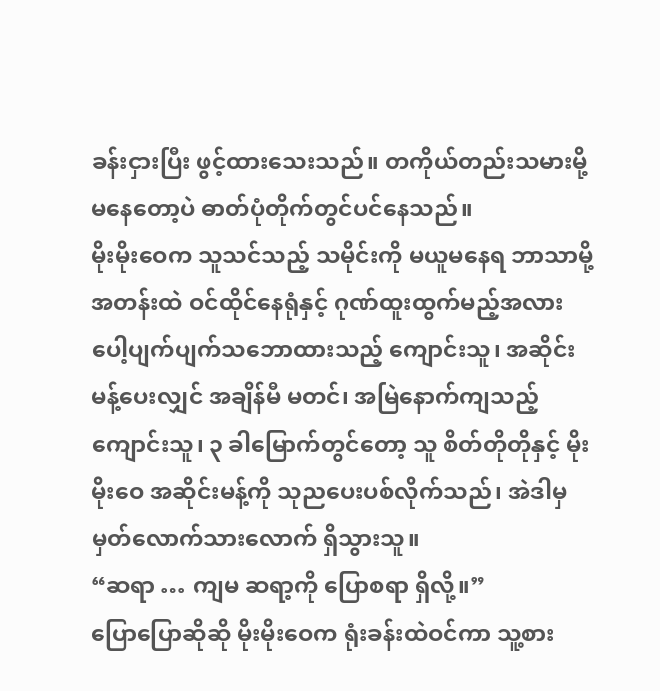ခန်းငှားပြီး ဖွင့်ထားသေးသည်။ တကိုယ်တည်းသမားမို့ မနေတော့ပဲ ဓာတ်ပုံတိုက်တွင်ပင်နေသည်။
မိုးမိုးဝေက သူသင်သည့် သမိုင်းကို မယူမနေရ ဘာသာမို့ အတန်းထဲ ဝင်ထိုင်နေရုံနှင့် ဂုဏ်ထူးထွက်မည့်အလား ပေါ့ပျက်ပျက်သဘောထားသည့် ကျောင်းသူ၊ အဆိုင်းမန့်ပေးလျှင် အချိန်မီ မတင်၊ အမြဲနောက်ကျသည့် ကျောင်းသူ၊ ၃ ခါမြောက်တွင်တော့ သူ စိတ်တိုတိုနှင့် မိုးမိုးဝေ အဆိုင်းမန့်ကို သုညပေးပစ်လိုက်သည်၊ အဲဒါမှ မှတ်လောက်သားလောက် ရှိသွားသူ။
“ဆရာ … ကျမ ဆရာ့ကို ပြောစရာ ရှိလို့။”
ပြောပြောဆိုဆို မိုးမိုးဝေက ရုံးခန်းထဲဝင်ကာ သူ့စား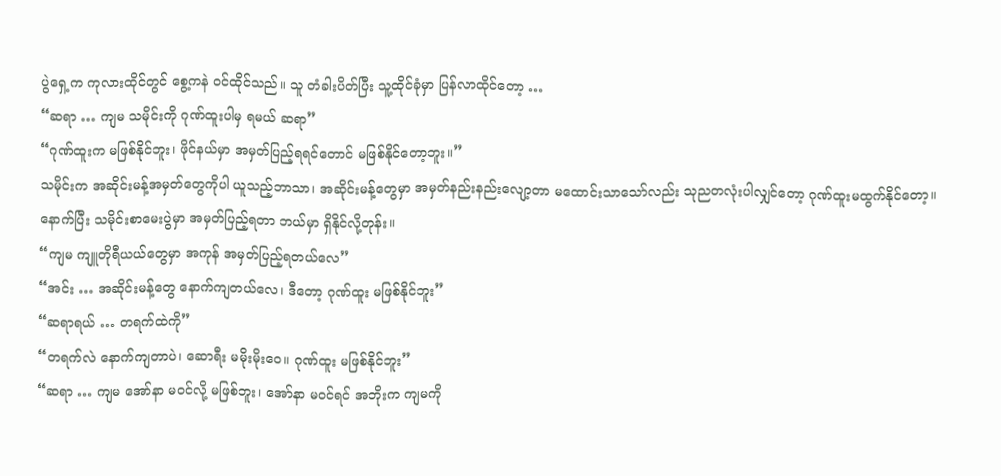ပွဲရှေ့က ကုလားထိုင်တွင် စွေ့ကနဲ ဝင်ထိုင်သည်။ သူ တံခါးပိတ်ပြီး သူ့ထိုင်ခုံမှာ ပြန်လာထိုင်တော့ …
“ဆရာ … ကျမ သမိုင်းကို ဂုဏ်ထူးပါမှ ရမယ် ဆရာ”
“ဂုဏ်ထူးက မဖြစ်နိုင်ဘူး၊ ဖိုင်နယ်မှာ အမှတ်ပြည့်ရရင်တောင် မဖြစ်နိုင်တော့ဘူး။”
သမိုင်းက အဆိုင်းမန့်အမှတ်တွေကိုပါ ယူသည့်ဘာသာ၊ အဆိုင်းမန့်တွေမှာ အမှတ်နည်းနည်းလျော့တာ မထောင်းသာသော်လည်း သုညတလုံးပါလျှင်တော့ ဂုဏ်ထူးမထွက်နိုင်တော့။
နောက်ပြီး သမိုင်းစာမေးပွဲမှာ အမှတ်ပြည့်ရတာ ဘယ်မှာ ရှိနိုင်လို့တုန်း။
“ကျမ ကျူတိုရီယယ်တွေမှာ အကုန် အမှတ်ပြည့်ရတယ်လေ”
“အင်း … အဆိုင်းမန့်တွေ နောက်ကျတယ်လေ၊ ဒီတော့ ဂုဏ်ထူး မဖြစ်နိုင်ဘူး”
“ဆရာရယ် … တရက်ထဲကို”
“တရက်လဲ နောက်ကျတာပဲ၊ ဆောရီး မမိုးမိုးဝေ။ ဂုဏ်ထူး မဖြစ်နိုင်ဘူး”
“ဆရာ … ကျမ အော်နာ မဝင်လို့ မဖြစ်ဘူး၊ အော်နာ မဝင်ရင် အဘိုးက ကျမကို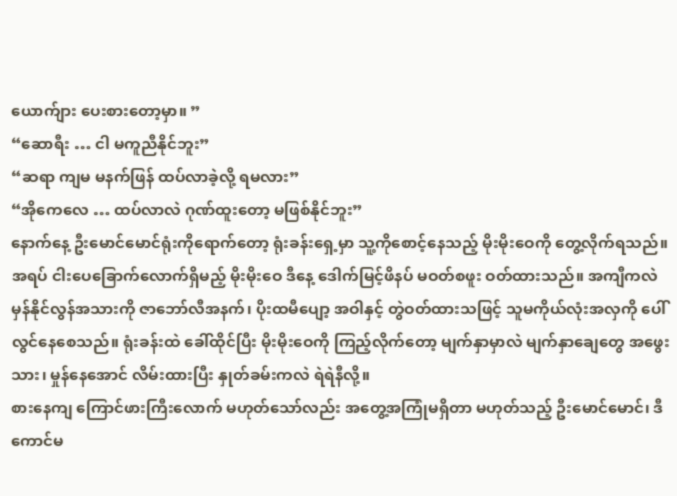ယောက်ျား ပေးစားတော့မှာ။ ”
“ဆောရီး … ငါ မကူညီနိုင်ဘူး”
“ဆရာ ကျမ မနက်ဖြန် ထပ်လာခဲ့လို့ ရမလား”
“အိုကေလေ … ထပ်လာလဲ ဂုဏ်ထူးတော့ မဖြစ်နိုင်ဘူး”
နောက်နေ့ ဦးမောင်မောင်ရုံးကိုရောက်တော့ ရုံးခန်းရှေ့မှာ သူ့ကိုစောင့်နေသည့် မိုးမိုးဝေကို တွေ့လိုက်ရသည်။ အရပ် ငါးပေခြောက်လောက်ရှိမည့် မိုးမိုးဝေ ဒီနေ့ ဒေါက်မြင့်ဖိနပ် မဝတ်စဖူး ဝတ်ထားသည်။ အကျီကလဲ မှန်နိုင်လွန်အသားကို ဇာဘော်လီအနက်၊ ပိုးထမီပျော့ အဝါနှင့် တွဲဝတ်ထားသဖြင့် သူမကိုယ်လုံးအလှကို ပေါ်လွင်နေစေသည်။ ရုံးခန်းထဲ ခေါ်ထိုင်ပြီး မိုးမိုးဝေကို ကြည့်လိုက်တော့ မျက်နှာမှာလဲ မျက်နှာချေတွေ အဖွေးသား၊ မှုန်နေအောင် လိမ်းထားပြီး နှုတ်ခမ်းကလဲ ရဲရဲနီလို့။
စားနေကျ ကြောင်ဖားကြီးလောက် မဟုတ်သော်လည်း အတွေ့အကြုံမရှိတာ မဟုတ်သည့် ဦးမောင်မောင်၊ ဒီကောင်မ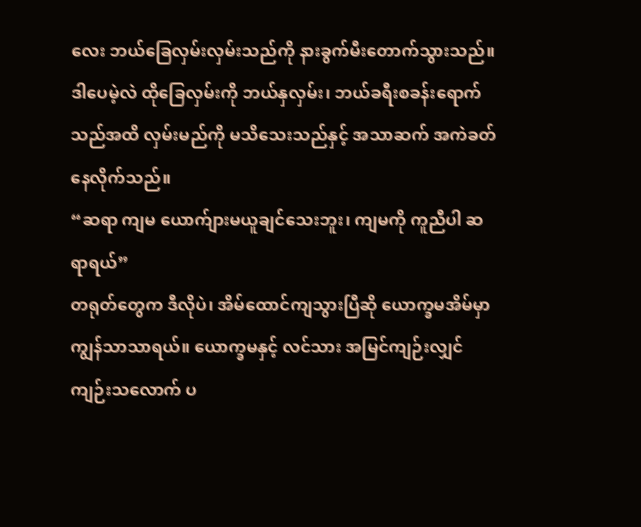လေး ဘယ်ခြေလှမ်းလှမ်းသည်ကို နားခွက်မီးတောက်သွားသည်။ ဒါပေမဲ့လဲ ထိုခြေလှမ်းကို ဘယ်နှလှမ်း၊ ဘယ်ခရီးစခန်းရောက်သည်အထိ လှမ်းမည်ကို မသိသေးသည်နှင့် အသာဆက် အကဲခတ်နေလိုက်သည်။
“ဆရာ ကျမ ယောက်ျားမယူချင်သေးဘူး၊ ကျမကို ကူညီပါ ဆရာရယ်”
တရုတ်တွေက ဒီလိုပဲ၊ အိမ်ထောင်ကျသွားပြီဆို ယောက္ခမအိမ်မှာ ကျွန်သာသာရယ်။ ယောက္ခမနှင့် လင်သား အမြင်ကျဉ်းလျှင် ကျဉ်းသလောက် ပ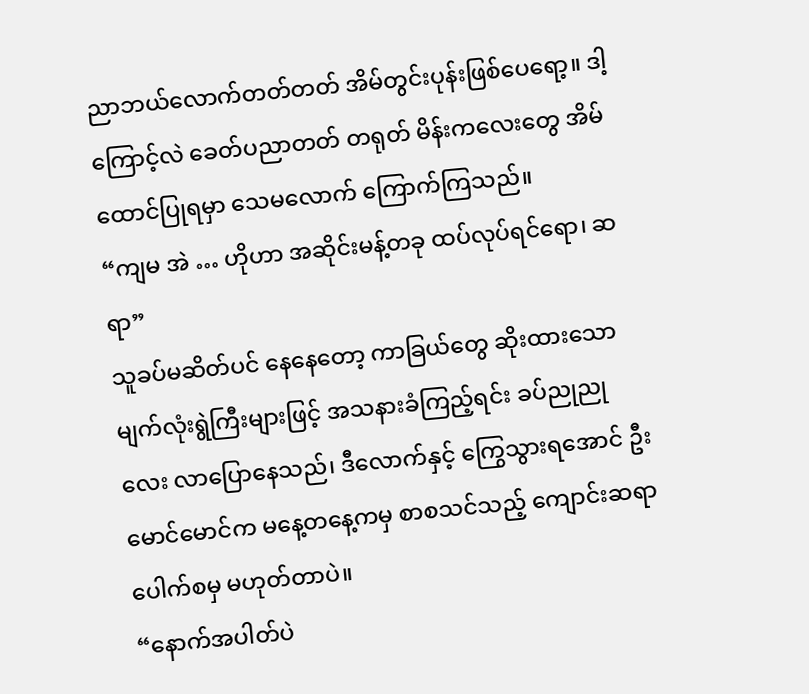ညာဘယ်လောက်တတ်တတ် အိမ်တွင်းပုန်းဖြစ်ပေရော့။ ဒါ့ကြောင့်လဲ ခေတ်ပညာတတ် တရုတ် မိန်းကလေးတွေ အိမ်ထောင်ပြုရမှာ သေမလောက် ကြောက်ကြသည်။
“ကျမ အဲ … ဟိုဟာ အဆိုင်းမန့်တခု ထပ်လုပ်ရင်ရော၊ ဆရာ”
သူခပ်မဆိတ်ပင် နေနေတော့ ကာခြယ်တွေ ဆိုးထားသော မျက်လုံးရွဲကြီးများဖြင့် အသနားခံကြည့်ရင်း ခပ်ညုညုလေး လာပြောနေသည်၊ ဒီလောက်နှင့် ကြွေသွားရအောင် ဦးမောင်မောင်က မနေ့တနေ့ကမှ စာစသင်သည့် ကျောင်းဆရာ ပေါက်စမှ မဟုတ်တာပဲ။
“နောက်အပါတ်ပဲ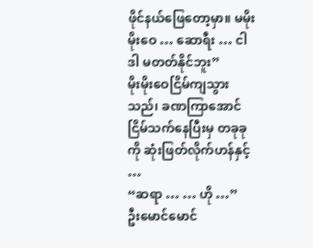ဖိုင်နယ်ဖြေတော့မှာ။ မမိုးမိုးဝေ … ဆောရီး … ငါ ဒါ မတတ်နိုင်ဘူး”
မိုးမိုးဝေငြိမ်ကျသွားသည်၊ ခဏကြာအောင် ငြိမ်သက်နေပြီးမှ တခုခုကို ဆုံးဖြတ်လိုက်ဟန်နှင့် …
“ဆရာ … … ဟို …”
ဦးမောင်မောင်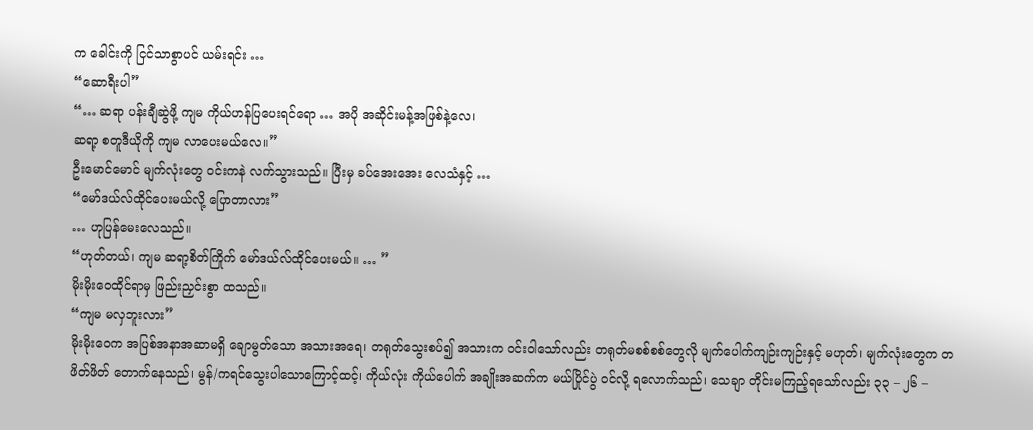က ခေါင်းကို ငြင်သာစွာပင် ယမ်းရင်း …
“ဆောရီးပါ”
“… ဆရာ ပန်းချီဆွဲဖို့ ကျမ ကိုယ်ဟန်ပြပေးရင်ရော … အပို အဆိုင်းမန့်အဖြစ်နဲ့လေ၊
ဆရာ့ စတူဒီယိုကို ကျမ လာပေးမယ်လေ။”
ဦးမောင်မောင် မျက်လုံးတွေ ဝင်းကနဲ လက်သွားသည်။ ပြီးမှ ခပ်အေးအေး လေသံနှင့် …
“မော်ဒယ်လ်ထိုင်ပေးမယ်လို့ ပြောတာလား”
… ဟုပြန်မေးလေသည်။
“ဟုတ်တယ်၊ ကျမ ဆရာ့စိတ်ကြိုက် မော်ဒယ်လ်ထိုင်ပေးမယ်။ … ”
မိုးမိုးဝေထိုင်ရာမှ ဖြည်းညှင်းစွာ ထသည်။
“ကျမ မလှဘူးလား”
မိုးမိုးဝေက အပြစ်အနာအဆာမရှိ ချောမွတ်သော အသားအရေ၊ တရုတ်သွေးစပ်၍ အသားက ဝင်းဝါသော်လည်း တရုတ်မစစ်စစ်တွေလို မျက်ပေါက်ကျဉ်းကျဉ်းနှင့် မဟုတ်၊ မျက်လုံးတွေက တဖိတ်ဖိတ် တောက်နေသည်၊ မွန်/ကရင်သွေးပါသောကြောင့်ထင့်၊ ကိုယ်လုံး ကိုယ်ပေါက် အချိုးအဆက်က မယ်ပြိုင်ပွဲ ဝင်လို့ ရလောက်သည်၊ သေချာ တိုင်းမကြည့်ရသော်လည်း ၃၃ – ၂၆ –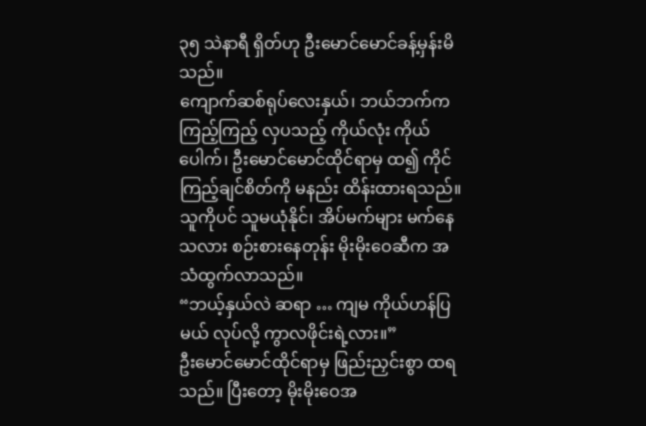၃၅ သဲနာရီ ရှိတ်ဟု ဦးမောင်မောင်ခန့်မှန်းမိသည်။
ကျောက်ဆစ်ရုပ်လေးနှယ်၊ ဘယ်ဘက်က ကြည့်ကြည့် လှပသည့် ကိုယ်လုံး ကိုယ်ပေါက်၊ ဦးမောင်မောင်ထိုင်ရာမှ ထ၍ ကိုင်ကြည့်ချင်စိတ်ကို မနည်း ထိန်းထားရသည်။ သူကိုပင် သူမယုံနိုင်၊ အိပ်မက်များ မက်နေသလား စဉ်းစားနေတုန်း မိုးမိုးဝေဆီက အသံထွက်လာသည်။
“ဘယ့်နှယ်လဲ ဆရာ … ကျမ ကိုယ်ဟန်ပြမယ် လုပ်လို့ ကွာလဖိုင်းရဲ့လား။”
ဦးမောင်မောင်ထိုင်ရာမှ ဖြည်းညှင်းစွာ ထရသည်။ ပြီးတော့ မိုးမိုးဝေအ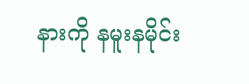နားကို နမူးနမိုင်း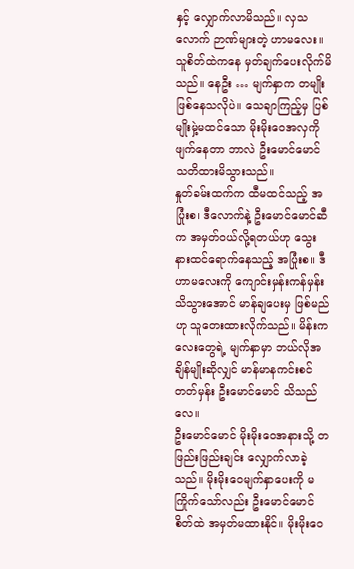နှင့် လျှောက်လာမိသည်။ လှသလောက် ဉာဏ်များတဲ့ ဟာမလေး။ သူစိတ်ထဲကနေ မှတ်ချက်ပေးလိုက်မိသည်။ နေဦး … မျက်နှာက တမျိုးဖြစ်နေသလိုပဲ။ သေချာကြည့်မှ ပြစ်မျိုးမှဲ့မထင်သော မိုးမိုးဝေအလှကို ဖျက်နေတာ ဘာလဲ ဦးမောင်မောင်သတိထားမိသွားသည်။
နှုတ်ခမ်းထက်က ထီမထင်သည့် အပြုံးစ၊ ဒီလောက်နဲ့ ဦးမောင်မောင်ဆီက အမှတ်ဝယ်လို့ရတယ်ဟု သွေးနားထင်ရောက်နေသည့် အပြုံးစ။ ဒီဟာမလေးကို ကျောင်းမှန်းကန်မှန်း သိသွားအောင် မာန်ချပေးမှ ဖြစ်မည်ဟု သူတေးထားလိုက်သည်။ မိန်းကလေးတွေရဲ့ မျက်နှာမှာ ဘယ်လိုအချိန်မျိုးဆိုလျှင် မာန်မာနကင်းစင်တတ်မှန်း ဦးမောင်မောင် သိသည်လေ။
ဦးမောင်မောင် မိုးမိုးဝေအနားသို့ တဖြည်းဖြည်းချင်း လျှောက်လာခဲ့သည်။ မိုးမိုးဝေမျက်နှာပေးကို မကြိုက်သော်လည်း ဦးမောင်မောင်စိတ်ထဲ အမှတ်မထားနိုင်။ မိုးမိုးဝေ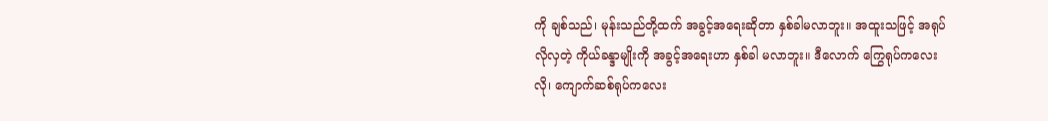ကို ချစ်သည်၊ မုန်းသည်တို့ထက် အခွင့်အရေးဆိုတာ နှစ်ခါမလာဘူး။ အထူးသဖြင့် အရုပ်လိုလှတဲ့ ကိုယ်ခန္ဒာမျိုးကို အခွင့်အရေးဟာ နှစ်ခါ မလာဘူး။ ဒီလောက် ကြွေရုပ်ကလေးလို၊ ကျောက်ဆစ်ရုပ်ကလေး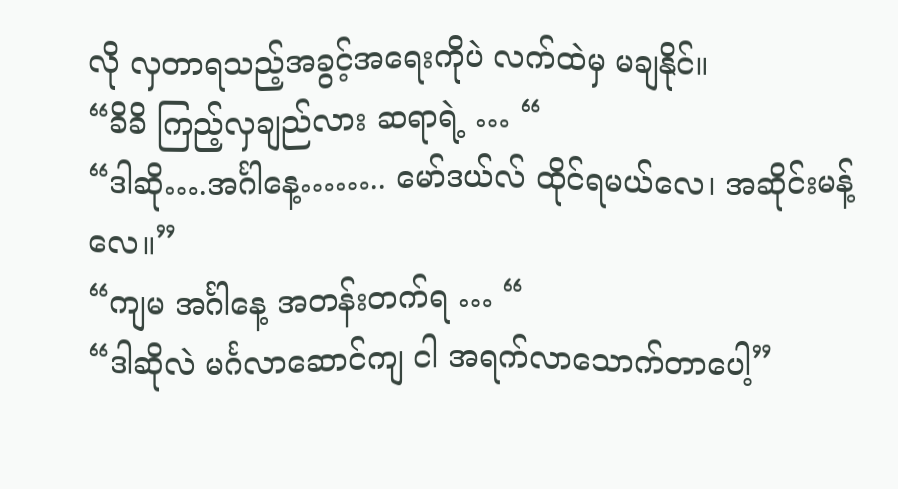လို လှတာရသည့်အခွင့်အရေးကိုပဲ လက်ထဲမှ မချနိုင်။
“ခိခိ ကြည့်လှချည်လား ဆရာရဲ့ … “
“ဒါဆို….အင်္ဂါနေ့…….. မော်ဒယ်လ် ထိုင်ရမယ်လေ၊ အဆိုင်းမန့်လေ။”
“ကျမ အင်္ဂါနေ့ အတန်းတက်ရ … “
“ဒါဆိုလဲ မင်္ဂလာဆောင်ကျ ငါ အရက်လာသောက်တာပေါ့”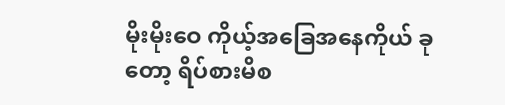မိုးမိုးဝေ ကိုယ့်အခြေအနေကိုယ် ခုတော့ ရိပ်စားမိစ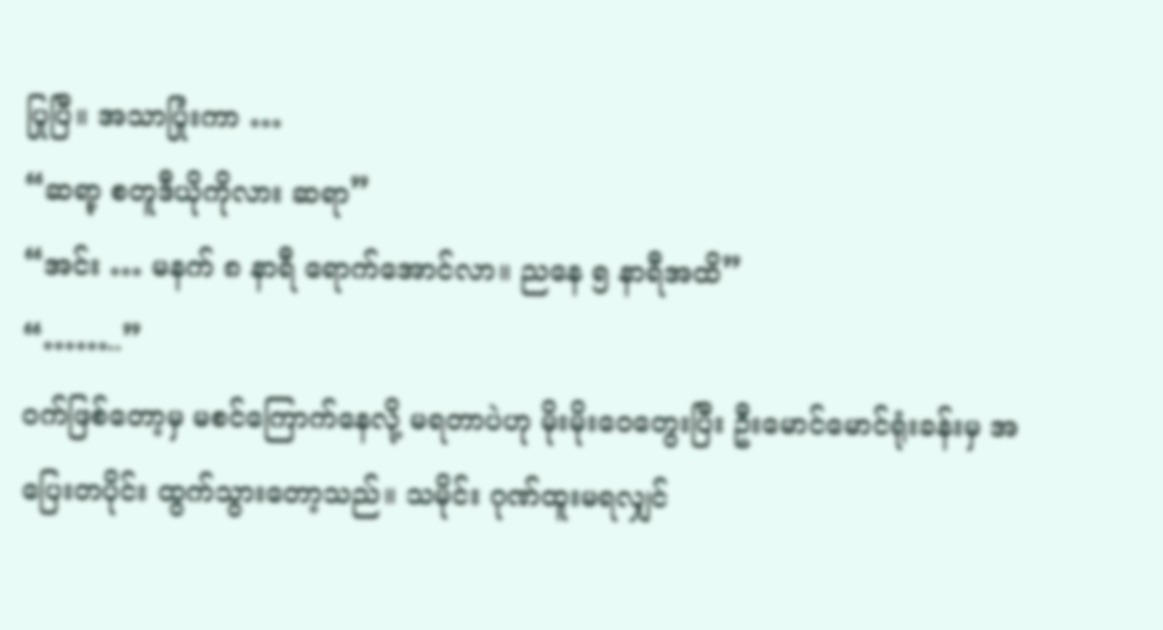ပြုပြီ။ အသာပြုံးကာ …
“ဆရာ့ စတူဒီယိုကိုလား ဆရာ”
“အင်း … မနက် ၈ နာရီ ရောက်အောင်လာ။ ညနေ ၅ နာရီအထိ”
“……..”
ဝက်ဖြစ်တော့မှ မစင်ကြောက်နေလို့ မရတာပဲဟု မိုးမိုးဝေတွေးပြီး ဦးမောင်မောင်ရုံးခန်းမှ အပြေးတပိုင်း ထွက်သွားတော့သည်။ သမိုင်း ဂုဏ်ထူးမရလျှင်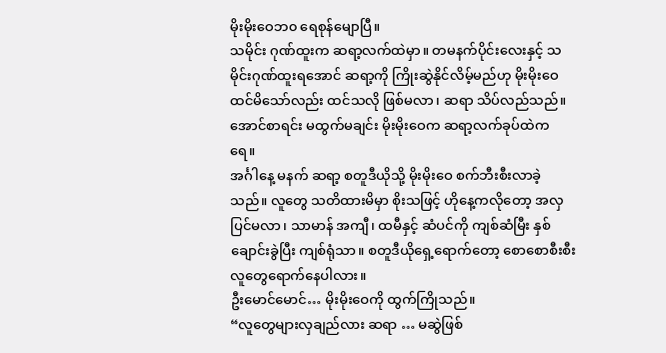မိုးမိုးဝေဘ၀ ရေစုန်မျောပြီ။
သမိုင်း ဂုဏ်ထူးက ဆရာ့လက်ထဲမှာ။ တမနက်ပိုင်းလေးနှင့် သမိုင်းဂုဏ်ထူးရအောင် ဆရာ့ကို ကြိုးဆွဲနိုင်လိမ့်မည်ဟု မိုးမိုးဝေ ထင်မိသော်လည်း ထင်သလို ဖြစ်မလာ၊ ဆရာ သိပ်လည်သည်။ အောင်စာရင်း မထွက်မချင်း မိုးမိုးဝေက ဆရာ့လက်ခုပ်ထဲက ရေ။
အင်္ဂါနေ့ မနက် ဆရာ့ စတူဒီယိုသို့ မိုးမိုးဝေ စက်ဘီးစီးလာခဲ့သည်။ လူတွေ သတိထားမိမှာ စိုးသဖြင့် ဟိုနေ့ကလိုတော့ အလှပြင်မလာ၊ သာမာန် အကျီ၊ ထမီနှင့် ဆံပင်ကို ကျစ်ဆံမြီး နှစ်ချောင်းခွဲပြီး ကျစ်ရုံသာ။ စတူဒီယိုရှေ့ရောက်တော့ စောစောစီးစီး လူတွေရောက်နေပါလား။
ဦးမောင်မောင်… မိုးမိုးဝေကို ထွက်ကြိုသည်။
“လူတွေများလှချည်လား ဆရာ … မဆွဲဖြစ်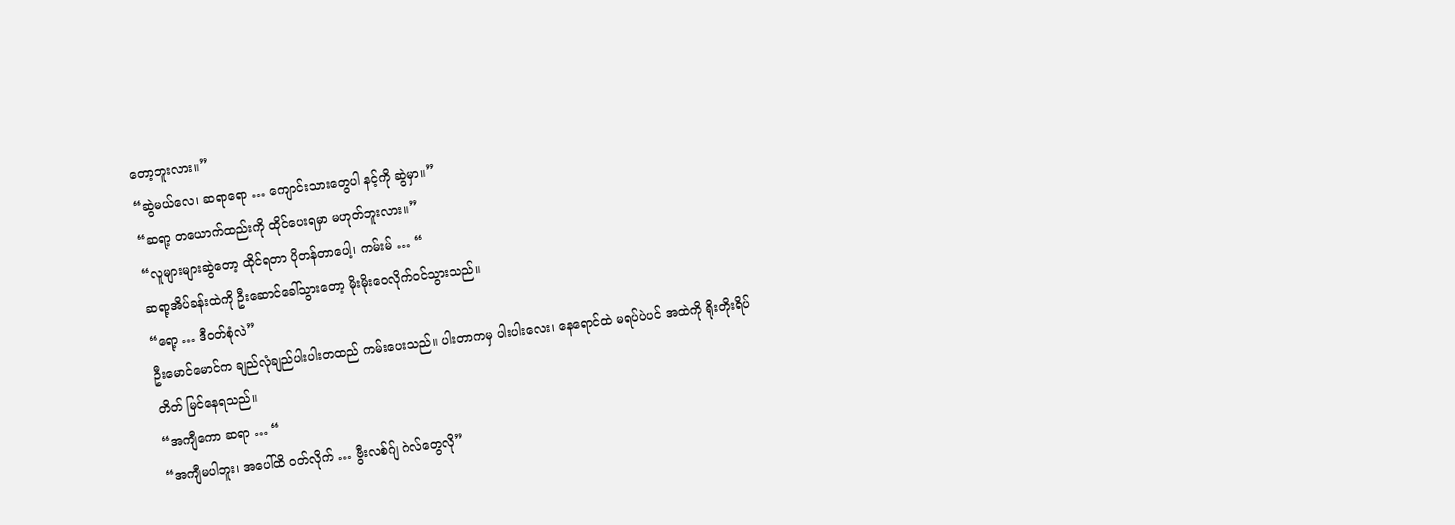တော့ဘူးလား။”
“ဆွဲမယ်လေ၊ ဆရာရော … ကျောင်းသားတွေပါ နင့်ကို ဆွဲမှာ။”
“ဆရာ့ တယောက်ထည်းကို ထိုင်ပေးရမှာ မဟုတ်ဘူးလား။”
“လူများများဆွဲတော့ ထိုင်ရတာ ပိုတန်တာပေါ့၊ ကမ်းမ် … “
ဆရာ့အိပ်ခန်းထဲကို ဦးဆောင်ခေါ်သွားတော့ မိုးမိုးဝေလိုက်ဝင်သွားသည်။
“ရော့ … ဒီဝတ်စုံလဲ”
ဦးမောင်မောင်က ချည်လုံချည်ပါးပါးတထည် ကမ်းပေးသည်။ ပါးတာကမှ ပါးပါးလေး၊ နေရောင်ထဲ မရပ်ပဲပင် အထဲကို ရိုးတိုးရိပ်တိတ် မြင်နေရသည်။
“အကျီကော ဆရာ … “
“အကျီမပါဘူး၊ အပေါ်ထိ ဝတ်လိုက် … ဗွီးလစ်ဂ်ျ ဂဲလ်တွေလို”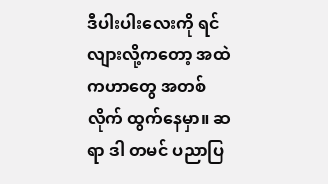ဒီပါးပါးလေးကို ရင်လျားလို့ကတော့ အထဲကဟာတွေ အတစ်လိုက် ထွက်နေမှာ။ ဆရာ ဒါ တမင် ပညာပြ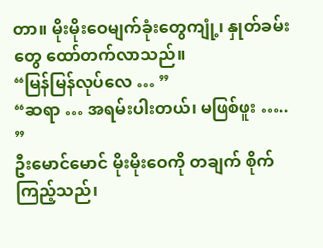တာ။ မိုးမိုးဝေမျက်ခုံးတွေကျုံ့၊ နှုတ်ခမ်းတွေ ထော်တက်လာသည်။
“မြန်မြန်လုပ်လေ … ”
“ဆရာ … အရမ်းပါးတယ်၊ မဖြစ်ဖူး ….. ”
ဦးမောင်မောင် မိုးမိုးဝေကို တချက် စိုက်ကြည့်သည်၊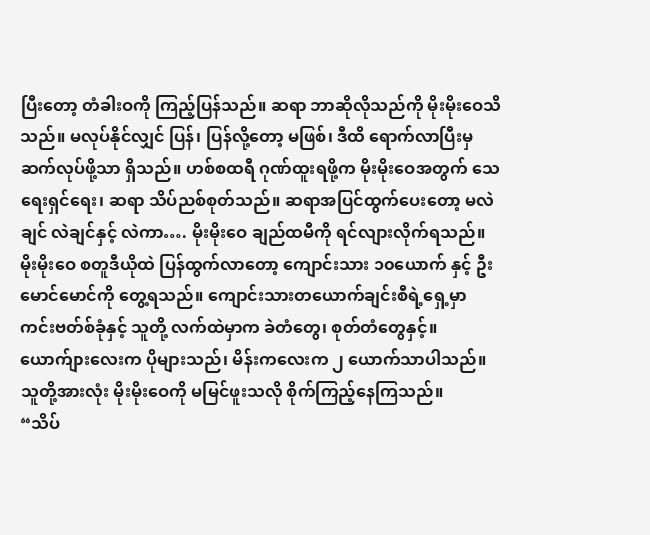ပြီးတော့ တံခါးဝကို ကြည့်ပြန်သည်။ ဆရာ ဘာဆိုလိုသည်ကို မိုးမိုးဝေသိသည်။ မလုပ်နိုင်လျှင် ပြန်၊ ပြန်လို့တော့ မဖြစ်၊ ဒီထိ ရောက်လာပြီးမှ ဆက်လုပ်ဖို့သာ ရှိသည်။ ဟစ်စထရီ ဂုဏ်ထူးရဖို့က မိုးမိုးဝေအတွက် သေရေးရှင်ရေး၊ ဆရာ သိပ်ညစ်စုတ်သည်။ ဆရာအပြင်ထွက်ပေးတော့ မလဲချင် လဲချင်နှင့် လဲကာ…. မိုးမိုးဝေ ချည်ထမီကို ရင်လျားလိုက်ရသည်။
မိုးမိုးဝေ စတူဒီယိုထဲ ပြန်ထွက်လာတော့ ကျောင်းသား ၁၀ယောက် နှင့် ဦးမောင်မောင်ကို တွေ့ရသည်။ ကျောင်းသားတယောက်ချင်းစီရဲ့ရှေ့မှာ ကင်းဗတ်စ်ခုံနှင့် သူတို့ လက်ထဲမှာက ခဲတံတွေ၊ စုတ်တံတွေနှင့်။ ယောက်ျားလေးက ပိုများသည်၊ မိန်းကလေးက ၂ ယောက်သာပါသည်။ သူတို့အားလုံး မိုးမိုးဝေကို မမြင်ဖူးသလို စိုက်ကြည့်နေကြသည်။
“သိပ်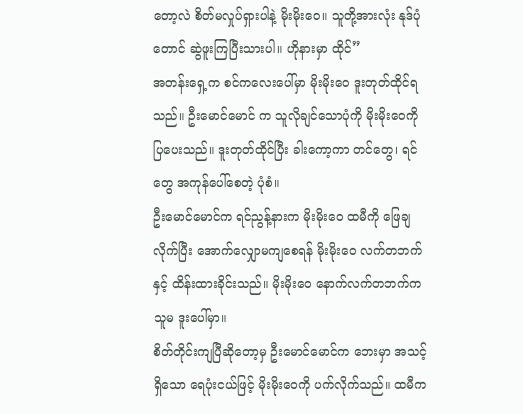တော့လဲ စိတ်မလှုပ်ရှားပါနဲ့ မိုးမိုးဝေ။ သူတို့အားလုံး နုဒ်ပုံတောင် ဆွဲဖူးကြပြီးသားပါ။ ဟိုနားမှာ ထိုင်”
အတန်းရှေ့က စင်ကလေးပေါ်မှာ မိုးမိုးဝေ ဒူးတုတ်ထိုင်ရသည်။ ဦးမောင်မောင် က သူလိုချင်သောပုံကို မိုးမိုးဝေကို ပြပေးသည်။ ဒူးတုတ်ထိုင်ပြီး ခါးကော့ကာ တင်တွေ၊ ရင်တွေ အကုန်ပေါ်စေတဲ့ ပုံစံ။
ဦးမောင်မောင်က ရင်ညွန့်နားက မိုးမိုးဝေ ထမီကို ဖြေချလိုက်ပြီး အောက်လျှောမကျစေရန် မိုးမိုးဝေ လက်တဘက်နှင့် ထိန်းထားခိုင်းသည်။ မိုးမိုးဝေ နောက်လက်တဘက်က သူမ ဒူးပေါ်မှာ။
စိတ်တိုင်းကျပြီဆိုတော့မှ ဦးမောင်မောင်က ဘေးမှာ အသင့်ရှိသော ရေပုံးငယ်ဖြင့် မိုးမိုးဝေကို ပက်လိုက်သည်။ ထမီက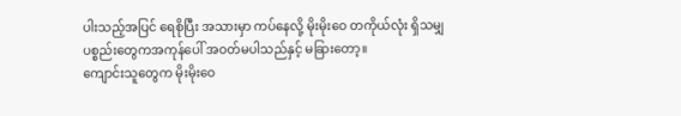ပါးသည့်အပြင် ရေစိုပြီး အသားမှာ ကပ်နေလို့ မိုးမိုးဝေ တကိုယ်လုံး ရှိသမျှ ပစ္စည်းတွေကအကုန်ပေါ် အဝတ်မပါသည်နှင့် မခြားတော့။
ကျောင်းသူတွေက မိုးမိုးဝေ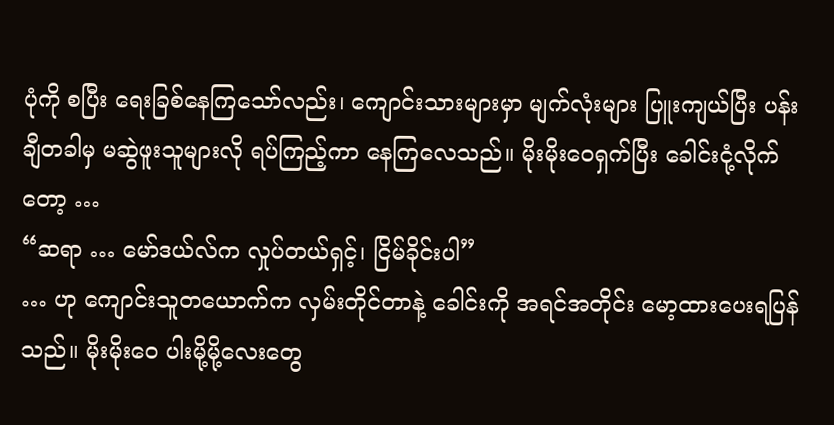ပုံကို စပြီး ရေးခြစ်နေကြသော်လည်း၊ ကျောင်းသားများမှာ မျက်လုံးများ ပြူးကျယ်ပြီး ပန်းချီတခါမှ မဆွဲဖူးသူများလို ရပ်ကြည့်ကာ နေကြလေသည်။ မိုးမိုးဝေရှက်ပြီး ခေါင်းငုံ့လိုက်တော့ …
“ဆရာ … မော်ဒယ်လ်က လှုပ်တယ်ရှင့်၊ ငြိမ်ခိုင်းပါ”
… ဟု ကျောင်းသူတယောက်က လှမ်းတိုင်တာနဲ့ ခေါင်းကို အရင်အတိုင်း မော့ထားပေးရပြန်သည်။ မိုးမိုးဝေ ပါးမို့မို့လေးတွေ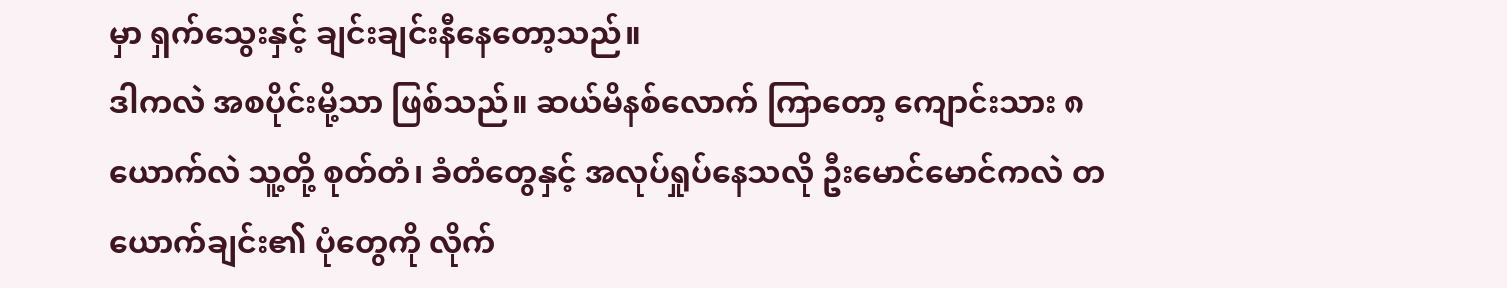မှာ ရှက်သွေးနှင့် ချင်းချင်းနီနေတော့သည်။
ဒါကလဲ အစပိုင်းမို့သာ ဖြစ်သည်။ ဆယ်မိနစ်လောက် ကြာတော့ ကျောင်းသား ၈ ယောက်လဲ သူ့တို့ စုတ်တံ၊ ခံတံတွေနှင့် အလုပ်ရှုပ်နေသလို ဦးမောင်မောင်ကလဲ တယောက်ချင်း၏ ပုံတွေကို လိုက်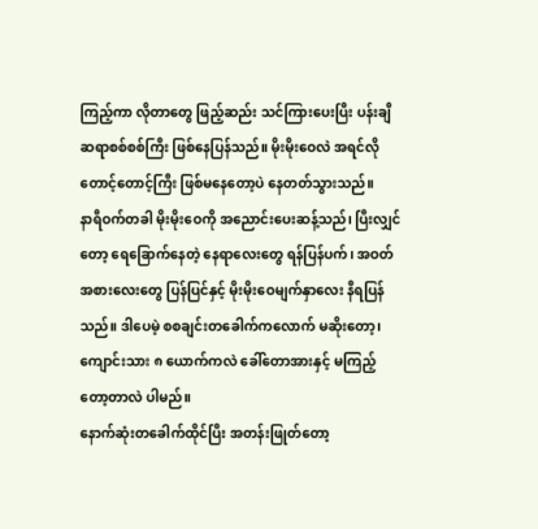ကြည့်ကာ လိုတာတွေ ဖြည့်ဆည်း သင်ကြားပေးပြီး ပန်းချီဆရာစစ်စစ်ကြီး ဖြစ်နေပြန်သည်။ မိုးမိုးဝေလဲ အရင်လို တောင့်တောင့်ကြီး ဖြစ်မနေတော့ပဲ နေတတ်သွားသည်။
နာရီဝက်တခါ မိုးမိုးဝေကို အညောင်းပေးဆန့်သည်၊ ပြီးလျှင်တော့ ရေခြောက်နေတဲ့ နေရာလေးတွေ ရန်ပြန်ပက်၊ အဝတ်အစားလေးတွေ ပြန်ပြင်နှင့် မိုးမိုးဝေမျက်နှာလေး နီရပြန်သည်။ ဒါပေမဲ့ စစချင်းတခေါက်ကလောက် မဆိုးတော့၊ ကျောင်းသား ၈ ယောက်ကလဲ ခေါ်တောအားနှင့် မကြည့်တော့တာလဲ ပါမည်။
နောက်ဆုံးတခေါက်ထိုင်ပြီး အတန်းဖြုတ်တော့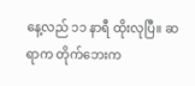နေ့လည် ၁၁ နာရီ ထိုးလုပြီ။ ဆရာက တိုက်ဘေးက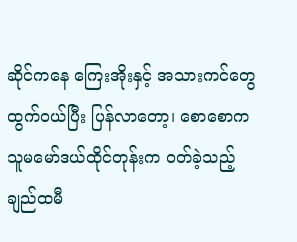ဆိုင်ကနေ ကြေးအိုးနှင့် အသားကင်တွေ ထွက်ဝယ်ပြီး ပြန်လာတော့၊ စောစောက သူမမော်ဒယ်ထိုင်တုန်းက ဝတ်ခဲ့သည့် ချည်ထမီ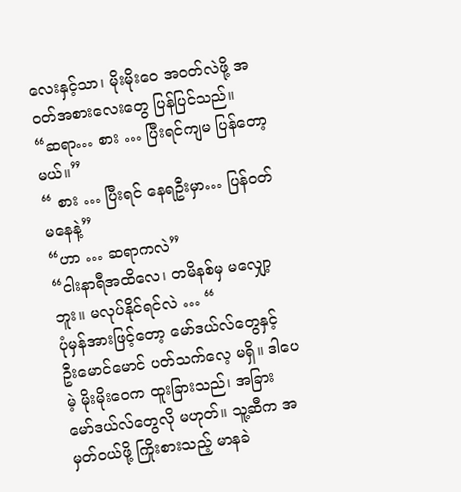လေးနှင့်သာ၊ မိုးမိုးဝေ အဝတ်လဲဖို့ အဝတ်အစားလေးတွေ ပြန်ပြင်သည်။
“ဆရာ… စား … ပြီးရင်ကျမ ပြန်တော့မယ်။”
“ စား … ပြီးရင် နေရဦးမှာ… ပြန်ဝတ်မနေနဲ့”
“ဟာ … ဆရာကလဲ”
“ငါးနာရီအထိလေ၊ တမိနစ်မှ မလျှော့ဘူး။ မလုပ်နိုင်ရင်လဲ … “
ပုံမှန်အားဖြင့်တော့ မော်ဒယ်လ်တွေနှင့် ဦးမောင်မောင် ပတ်သက်လေ့ မရှိ။ ဒါပေမဲ့ မိုးမိုးဝေက ထူးခြားသည်၊ အခြား မော်ဒယ်လ်တွေလို မဟုတ်။ သူ့ဆီက အမှတ်ဝယ်ဖို့ ကြိုးစားသည့် မာနခဲ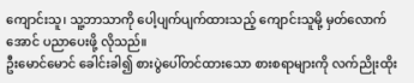ကျောင်းသူ၊ သူ့ဘာသာကို ပေါ့ပျက်ပျက်ထားသည့် ကျောင်းသူမို့ မှတ်လောက်အောင် ပညာပေးဖို့ လိုသည်။
ဦးမောင်မောင် ခေါင်းခါ၍ စားပွဲပေါ်တင်ထားသော စားစရာများကို လက်ညိုးထိုး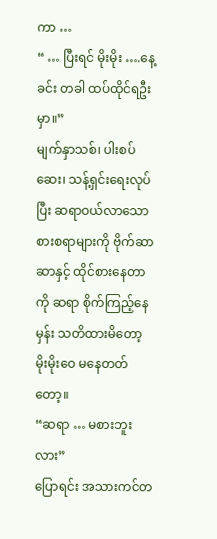ကာ …
“ … ပြီးရင် မိုးမိုး ….နေ့ခင်း တခါ ထပ်ထိုင်ရဦးမှာ။”
မျက်နှာသစ်၊ ပါးစပ်ဆေး၊ သန့်ရှင်းရေးလုပ်ပြီး ဆရာဝယ်လာသော စားစရာများကို ဗိုက်ဆာဆာနှင့် ထိုင်စားနေတာကို ဆရာ စိုက်ကြည့်နေမှန်း သတိထားမိတော့ မိုးမိုးဝေ မနေတတ်တော့။
“ဆရာ … မစားဘူးလား”
ပြောရင်း အသားကင်တ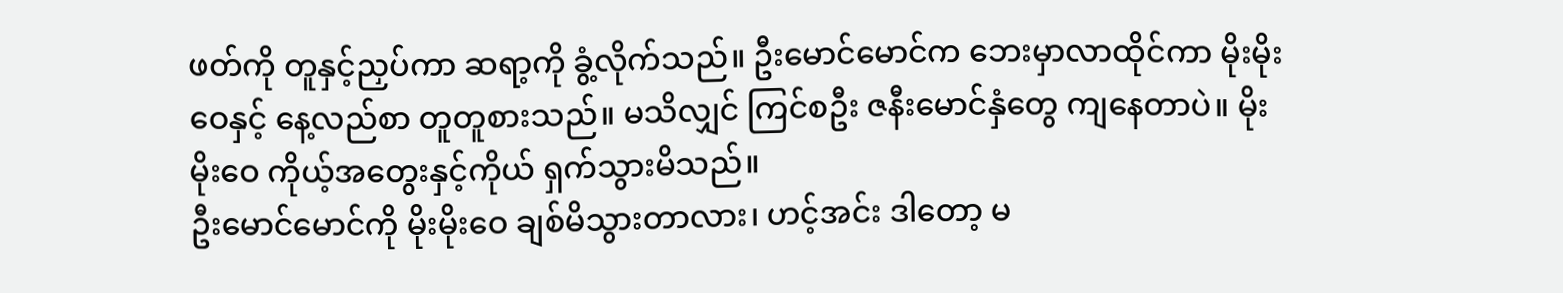ဖတ်ကို တူနှင့်ညှပ်ကာ ဆရာ့ကို ခွံ့လိုက်သည်။ ဦးမောင်မောင်က ဘေးမှာလာထိုင်ကာ မိုးမိုးဝေနှင့် နေ့လည်စာ တူတူစားသည်။ မသိလျှင် ကြင်စဦး ဇနီးမောင်နှံတွေ ကျနေတာပဲ။ မိုးမိုးဝေ ကိုယ့်အတွေးနှင့်ကိုယ် ရှက်သွားမိသည်။
ဦးမောင်မောင်ကို မိုးမိုးဝေ ချစ်မိသွားတာလား၊ ဟင့်အင်း ဒါတော့ မ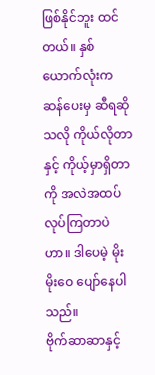ဖြစ်နိုင်ဘူး ထင်တယ်။ နှစ်ယောက်လုံးက ဆန်ပေးမှ ဆီရဆိုသလို ကိုယ်လိုတာနှင့် ကိုယ့်မှာရှိတာကို အလဲအထပ် လုပ်ကြတာပဲဟာ။ ဒါပေမဲ့ မိုးမိုးဝေ ပျော်နေပါသည်။
ဗိုက်ဆာဆာနှင့်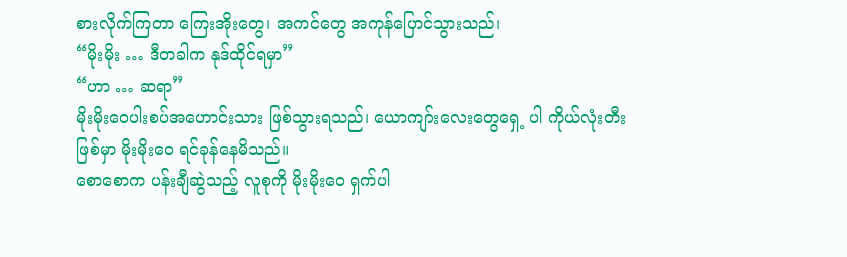စားလိုက်ကြတာ ကြေးအိုးတွေ၊ အကင်တွေ အကုန်ပြောင်သွားသည်၊
“မိုးမိုး … ဒီတခါက နုဒ်ထိုင်ရမှာ”
“ဟာ … ဆရာ”
မိုးမိုးဝေပါးစပ်အဟောင်းသား ဖြစ်သွားရသည်၊ ယောကျာ်းလေးတွေရှေ့ ပါ ကိုယ်လုံးတီးဖြစ်မှာ မိုးမိုးဝေ ရင်ခုန်နေမိသည်။
စောစောက ပန်းချီဆွဲသည့် လူစုကို မိုးမိုးဝေ ရှက်ပါ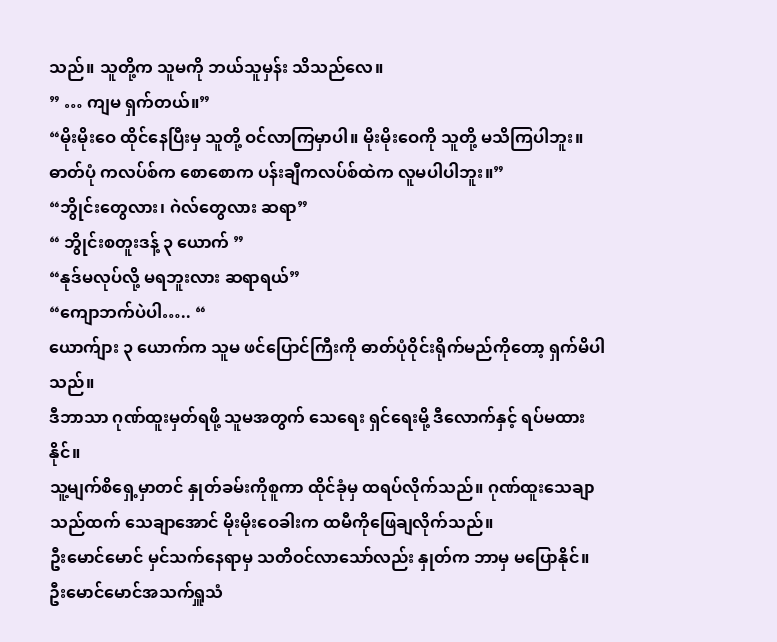သည်။ သူတို့က သူမကို ဘယ်သူမှန်း သိသည်လေ။
” … ကျမ ရှက်တယ်။”
“မိုးမိုးဝေ ထိုင်နေပြီးမှ သူတို့ ဝင်လာကြမှာပါ။ မိုးမိုးဝေကို သူတို့ မသိကြပါဘူး။ ဓာတ်ပုံ ကလပ်စ်က စောစောက ပန်းချီကလပ်စ်ထဲက လူမပါပါဘူး။”
“ဘွိုင်းတွေလား၊ ဂဲလ်တွေလား ဆရာ”
“ ဘွိုင်းစတူးဒန့် ၃ ယောက် ”
“နုဒ်မလုပ်လို့ မရဘူးလား ဆရာရယ်”
“ကျောဘက်ပဲပါ….. “
ယောက်ျား ၃ ယောက်က သူမ ဖင်ပြောင်ကြီးကို ဓာတ်ပုံဝိုင်းရိုက်မည်ကိုတော့ ရှက်မိပါသည်။
ဒီဘာသာ ဂုဏ်ထူးမှတ်ရဖို့ သူမအတွက် သေရေး ရှင်ရေးမို့ ဒီလောက်နှင့် ရပ်မထားနိုင်။
သူ့မျက်စိရှေ့မှာတင် နှုတ်ခမ်းကိုစူကာ ထိုင်ခုံမှ ထရပ်လိုက်သည်။ ဂုဏ်ထူးသေချာသည်ထက် သေချာအောင် မိုးမိုးဝေခါးက ထမီကိုဖြေချလိုက်သည်။
ဦးမောင်မောင် မှင်သက်နေရာမှ သတိဝင်လာသော်လည်း နှုတ်က ဘာမှ မပြောနိုင်။
ဦးမောင်မောင်အသက်ရှူသံ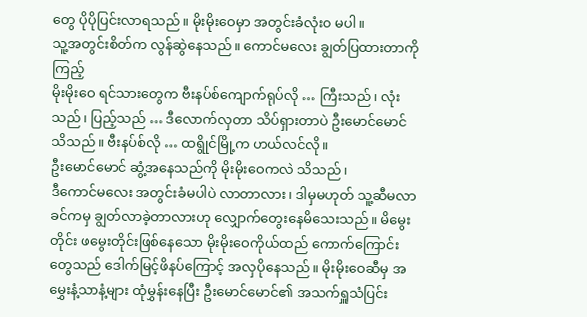တွေ ပိုပိုပြင်းလာရသည်။ မိုးမိုးဝေမှာ အတွင်းခံလုံး၀ မပါ။
သူ့အတွင်းစိတ်က လွန်ဆွဲနေသည်။ ကောင်မလေး ချွတ်ပြထားတာကို ကြည့်
မိုးမိုးဝေ ရင်သားတွေက ဗီးနပ်စ်ကျောက်ရုပ်လို … ကြီးသည်၊ လုံးသည်၊ ပြည့်သည် … ဒီလောက်လှတာ သိပ်ရှားတာပဲ ဦးမောင်မောင်သိသည်။ ဗီးနပ်စ်လို … ထရွိုင်မြို့က ဟယ်လင်လို။
ဦးမောင်မောင် ဆွံ့အနေသည်ကို မိုးမိုးဝေကလဲ သိသည်၊
ဒီကောင်မလေး အတွင်းခံမပါပဲ လာတာလား၊ ဒါမှမဟုတ် သူ့ဆီမလာခင်ကမှ ချွတ်လာခဲ့တာလားဟု လျှောက်တွေးနေမိသေးသည်။ မိမွေးတိုင်း ဖမွေးတိုင်းဖြစ်နေသော မိုးမိုးဝေကိုယ်ထည် ကောက်ကြောင်းတွေသည် ဒေါက်မြင့်ဖိနပ်ကြောင့် အလှပိုနေသည်။ မိုးမိုးဝေဆီမှ အမွှေးနံ့သာနံ့များ ထုံမွှန်းနေပြီး ဦးမောင်မောင်၏ အသက်ရှူသံပြင်း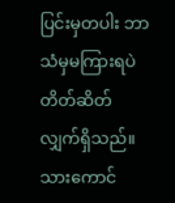ပြင်းမှတပါး ဘာသံမှမကြားရပဲ တိတ်ဆိတ်လျှက်ရှိသည်။
သားကောင်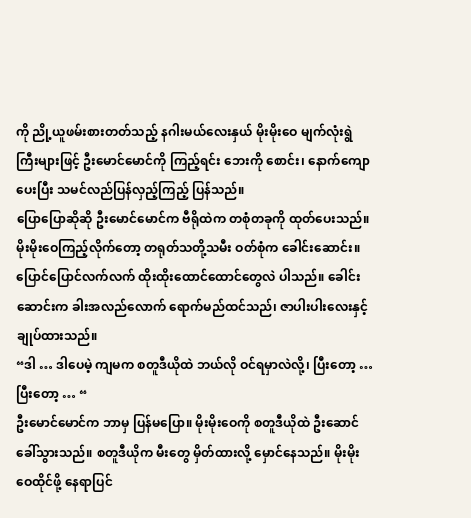ကို ညို့ယူဖမ်းစားတတ်သည့် နဂါးမယ်လေးနှယ် မိုးမိုးဝေ မျက်လုံးရွဲကြီးများဖြင့် ဦးမောင်မောင်ကို ကြည့်ရင်း ဘေးကို စောင်း၊ နောက်ကျောပေးပြီး သမင်လည်ပြန်လှည့်ကြည့် ပြန်သည်။
ပြောပြောဆိုဆို ဦးမောင်မောင်က ဗီရိုထဲက တစုံတခုကို ထုတ်ပေးသည်။ မိုးမိုးဝေကြည့်လိုက်တော့ တရုတ်သတို့သမီး ဝတ်စုံက ခေါင်းဆောင်း။ ပြောင်ပြောင်လက်လက် ထိုးထိုးထောင်ထောင်တွေလဲ ပါသည်။ ခေါင်းဆောင်းက ခါးအလည်လောက် ရောက်မည်ထင်သည်၊ ဇာပါးပါးလေးနှင့် ချုပ်ထားသည်။
“ဒါ … ဒါပေမဲ့ ကျမက စတူဒီယိုထဲ ဘယ်လို ဝင်ရမှာလဲလို့၊ ပြီးတော့ … ပြီးတော့ … “
ဦးမောင်မောင်က ဘာမှ ပြန်မပြော။ မိုးမိုးဝေကို စတူဒီယိုထဲ ဦးဆောင် ခေါ်သွားသည်။ စတူဒီယိုက မီးတွေ မှိတ်ထားလို့ မှောင်နေသည်။ မိုးမိုးဝေထိုင်ဖို့ နေရာပြင်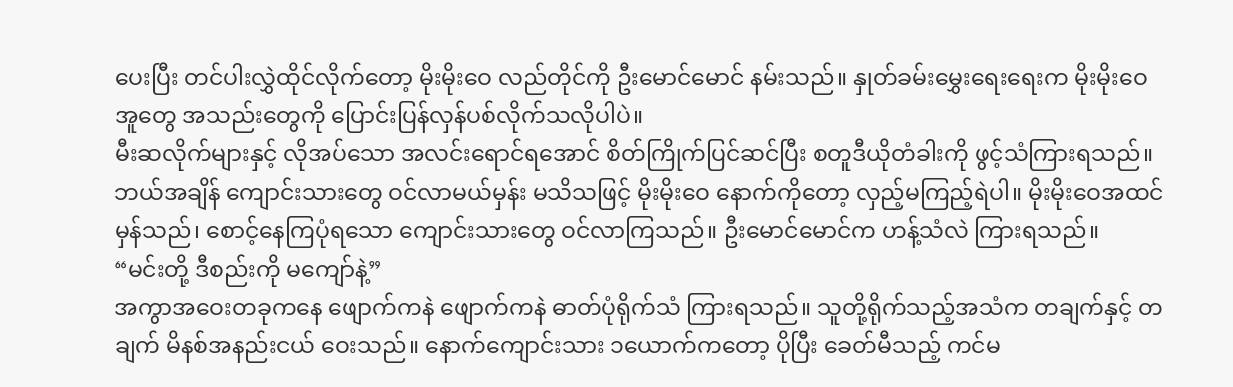ပေးပြီး တင်ပါးလွှဲထိုင်လိုက်တော့ မိုးမိုးဝေ လည်တိုင်ကို ဦးမောင်မောင် နမ်းသည်။ နှုတ်ခမ်းမွှေးရေးရေးက မိုးမိုးဝေ အူတွေ အသည်းတွေကို ပြောင်းပြန်လှန်ပစ်လိုက်သလိုပါပဲ။
မီးဆလိုက်များနှင့် လိုအပ်သော အလင်းရောင်ရအောင် စိတ်ကြိုက်ပြင်ဆင်ပြီး စတူဒီယိုတံခါးကို ဖွင့်သံကြားရသည်။ ဘယ်အချိန် ကျောင်းသားတွေ ဝင်လာမယ်မှန်း မသိသဖြင့် မိုးမိုးဝေ နောက်ကိုတော့ လှည့်မကြည့်ရဲပါ။ မိုးမိုးဝေအထင်မှန်သည်၊ စောင့်နေကြပုံရသော ကျောင်းသားတွေ ဝင်လာကြသည်။ ဦးမောင်မောင်က ဟန့်သံလဲ ကြားရသည်။
“မင်းတို့ ဒီစည်းကို မကျော်နဲ့”
အကွာအဝေးတခုကနေ ဖျောက်ကနဲ ဖျောက်ကနဲ ဓာတ်ပုံရိုက်သံ ကြားရသည်။ သူတို့ရိုက်သည့်အသံက တချက်နှင့် တချက် မိနစ်အနည်းငယ် ဝေးသည်။ နောက်ကျောင်းသား ၁ယောက်ကတော့ ပိုပြီး ခေတ်မီသည့် ကင်မ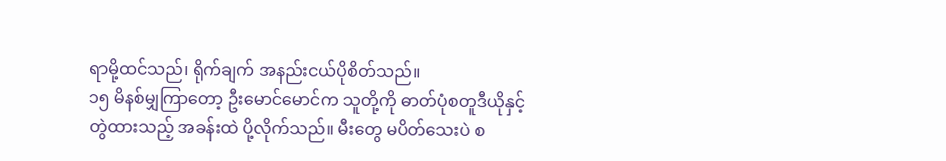ရာမို့ထင်သည်၊ ရိုက်ချက် အနည်းငယ်ပိုစိတ်သည်။
၁၅ မိနစ်မျှကြာတော့ ဦးမောင်မောင်က သူတို့ကို ဓာတ်ပုံစတူဒီယိုနှင့် တွဲထားသည့် အခန်းထဲ ပို့လိုက်သည်။ မီးတွေ မပိတ်သေးပဲ စ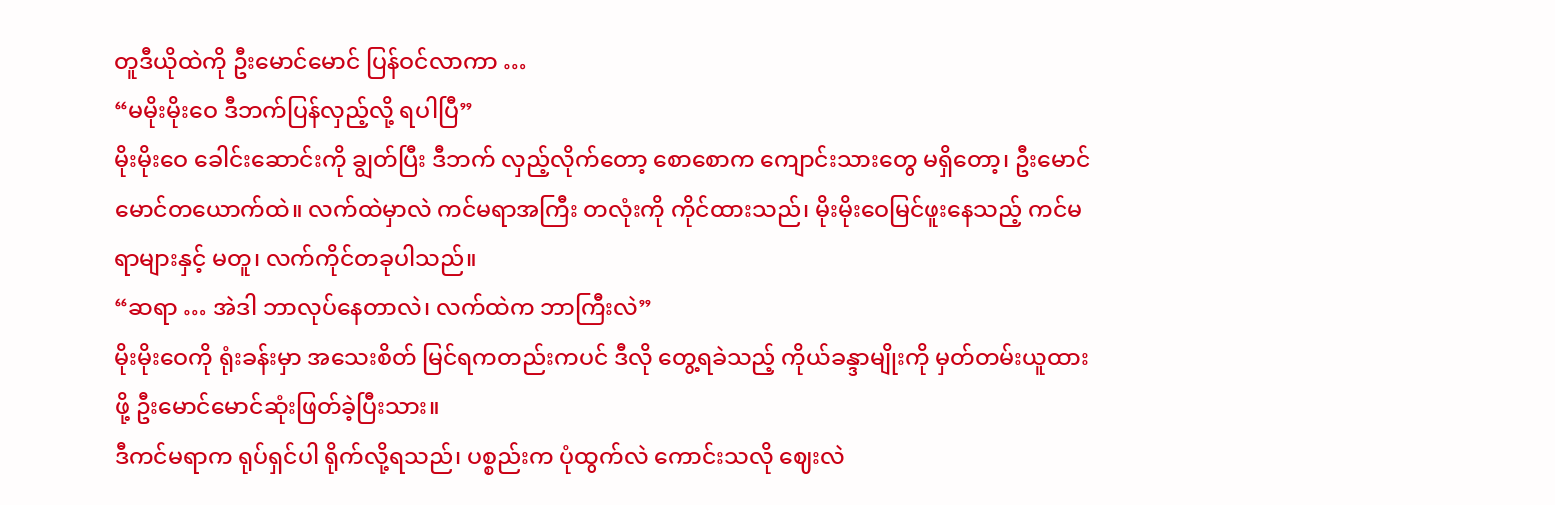တူဒီယိုထဲကို ဦးမောင်မောင် ပြန်ဝင်လာကာ …
“မမိုးမိုးဝေ ဒီဘက်ပြန်လှည့်လို့ ရပါပြီ”
မိုးမိုးဝေ ခေါင်းဆောင်းကို ချွတ်ပြီး ဒီဘက် လှည့်လိုက်တော့ စောစောက ကျောင်းသားတွေ မရှိတော့၊ ဦးမောင်မောင်တယောက်ထဲ။ လက်ထဲမှာလဲ ကင်မရာအကြီး တလုံးကို ကိုင်ထားသည်၊ မိုးမိုးဝေမြင်ဖူးနေသည့် ကင်မရာများနှင့် မတူ၊ လက်ကိုင်တခုပါသည်။
“ဆရာ … အဲဒါ ဘာလုပ်နေတာလဲ၊ လက်ထဲက ဘာကြီးလဲ”
မိုးမိုးဝေကို ရုံးခန်းမှာ အသေးစိတ် မြင်ရကတည်းကပင် ဒီလို တွေ့ရခဲသည့် ကိုယ်ခန္ဒာမျိုးကို မှတ်တမ်းယူထားဖို့ ဦးမောင်မောင်ဆုံးဖြတ်ခဲ့ပြီးသား။
ဒီကင်မရာက ရုပ်ရှင်ပါ ရိုက်လို့ရသည်၊ ပစ္စည်းက ပုံထွက်လဲ ကောင်းသလို ဈေးလဲ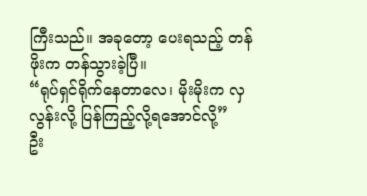ကြီးသည်။ အခုတော့ ပေးရသည့် တန်ဖိုးက တန်သွားခဲ့ပြီ။
“ရုပ်ရှင်ရိုက်နေတာလေ၊ မိုးမိုးက လှလွန်းလို့ ပြန်ကြည့်လို့ရအောင်လို့”
ဦး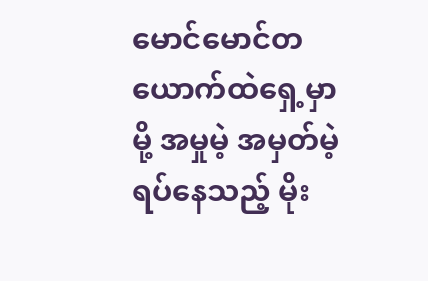မောင်မောင်တယောက်ထဲရှေ့မှာမို့ အမှုမဲ့ အမှတ်မဲ့ ရပ်နေသည့် မိုး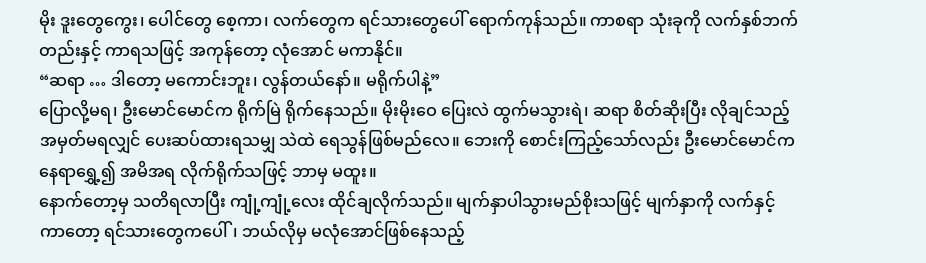မိုး ဒူးတွေကွေး၊ ပေါင်တွေ စေ့ကာ၊ လက်တွေက ရင်သားတွေပေါ် ရောက်ကုန်သည်။ ကာစရာ သုံးခုကို လက်နှစ်ဘက်တည်းနှင့် ကာရသဖြင့် အကုန်တော့ လုံအောင် မကာနိုင်။
“ဆရာ … ဒါတော့ မကောင်းဘူး၊ လွန်တယ်နော်။ မရိုက်ပါနဲ့”
ပြောလို့မရ၊ ဦးမောင်မောင်က ရိုက်မြဲ ရိုက်နေသည်။ မိုးမိုးဝေ ပြေးလဲ ထွက်မသွားရဲ၊ ဆရာ စိတ်ဆိုးပြီး လိုချင်သည့် အမှတ်မရလျှင် ပေးဆပ်ထားရသမျှ သဲထဲ ရေသွန်ဖြစ်မည်လေ။ ဘေးကို စောင်းကြည့်သော်လည်း ဦးမောင်မောင်က နေရာရွှေ့၍ အမိအရ လိုက်ရိုက်သဖြင့် ဘာမှ မထူး။
နောက်တော့မှ သတိရလာပြီး ကျုံ့ကျုံ့လေး ထိုင်ချလိုက်သည်။ မျက်နှာပါသွားမည်စိုးသဖြင့် မျက်နှာကို လက်နှင့် ကာတော့ ရင်သားတွေကပေါ်၊ ဘယ်လိုမှ မလုံအောင်ဖြစ်နေသည့်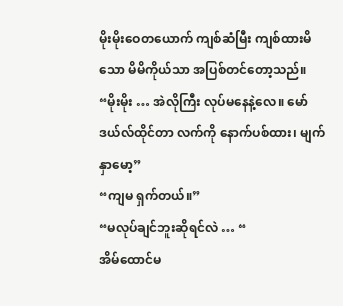မိုးမိုးဝေတယောက် ကျစ်ဆံမြီး ကျစ်ထားမိသော မိမိကိုယ်သာ အပြစ်တင်တော့သည်။
“မိုးမိုး … အဲလိုကြီး လုပ်မနေနဲ့လေ။ မော်ဒယ်လ်ထိုင်တာ လက်ကို နောက်ပစ်ထား၊ မျက်နှာမော့”
“ကျမ ရှက်တယ်။”
“မလုပ်ချင်ဘူးဆိုရင်လဲ … “
အိမ်ထောင်မ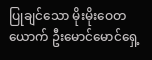ပြုချင်သော မိုးမိုးဝေတယောက် ဦးမောင်မောင်ရှေ့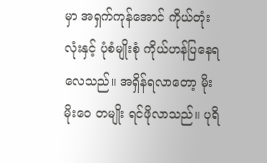မှာ အရှက်ကုန်အောင် ကိုယ်တုံးလုံးနှင့် ပုံစံမျိုးစုံ ကိုယ်ဟန်ပြနေရလေသည်။ အရှိန်ရလာတော့ မိုးမိုးဝေ တမျိုး ရင်ဖိုလာသည်။ ပုရိ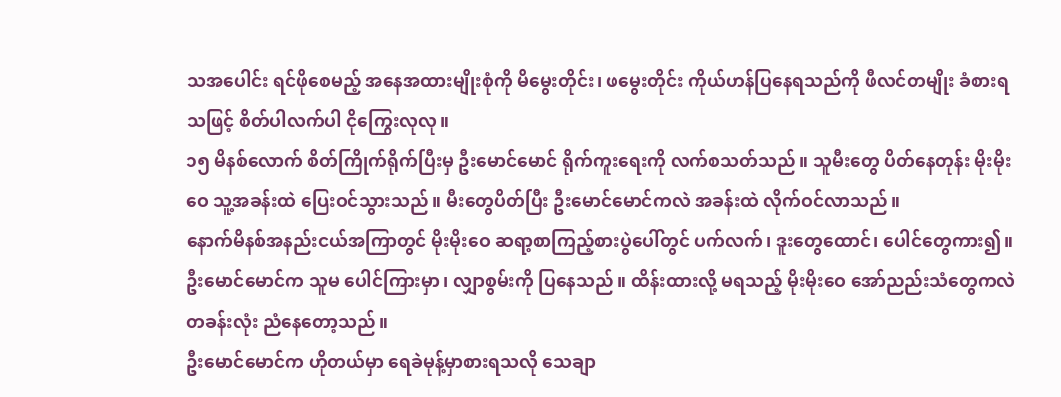သအပေါင်း ရင်ဖိုစေမည့် အနေအထားမျိုးစုံကို မိမွေးတိုင်း၊ ဖမွေးတိုင်း ကိုယ်ဟန်ပြနေရသည်ကို ဖီလင်တမျိုး ခံစားရသဖြင့် စိတ်ပါလက်ပါ ငိုကြွေးလုလု။
၁၅ မိနစ်လောက် စိတ်ကြိုက်ရိုက်ပြီးမှ ဦးမောင်မောင် ရိုက်ကူးရေးကို လက်စသတ်သည်။ သူမီးတွေ ပိတ်နေတုန်း မိုးမိုးဝေ သူ့အခန်းထဲ ပြေးဝင်သွားသည်။ မီးတွေပိတ်ပြီး ဦးမောင်မောင်ကလဲ အခန်းထဲ လိုက်ဝင်လာသည်။
နောက်မိနစ်အနည်းငယ်အကြာတွင် မိုးမိုးဝေ ဆရာ့စာကြည့်စားပွဲပေါ်တွင် ပက်လက်၊ ဒူးတွေထောင်၊ ပေါင်တွေကား၍။ ဦးမောင်မောင်က သူမ ပေါင်ကြားမှာ၊ လျှာစွမ်းကို ပြနေသည်။ ထိန်းထားလို့ မရသည့် မိုးမိုးဝေ အော်ညည်းသံတွေကလဲ တခန်းလုံး ညံနေတော့သည်။
ဦးမောင်မောင်က ဟိုတယ်မှာ ရေခဲမုန့်မှာစားရသလို သေချာ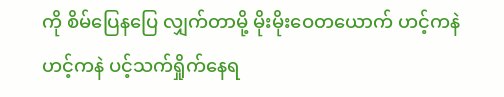ကို စိမ်ပြေနပြေ လျှက်တာမို့ မိုးမိုးဝေတယောက် ဟင့်ကနဲ ဟင့်ကနဲ ပင့်သက်ရှိုက်နေရ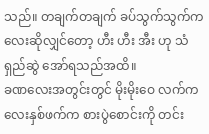သည်။ တချက်တချက် ခပ်သွက်သွက်ကလေးဆိုလျှင်တော့ ဟီး ဟီး အီး ဟု သံရှည်ဆွဲ အော်ရသည်အထိ။
ခဏလေးအတွင်းတွင် မိုးမိုးဝေ လက်ကလေးနှစ်ဖက်က စားပွဲစောင်းကို တင်း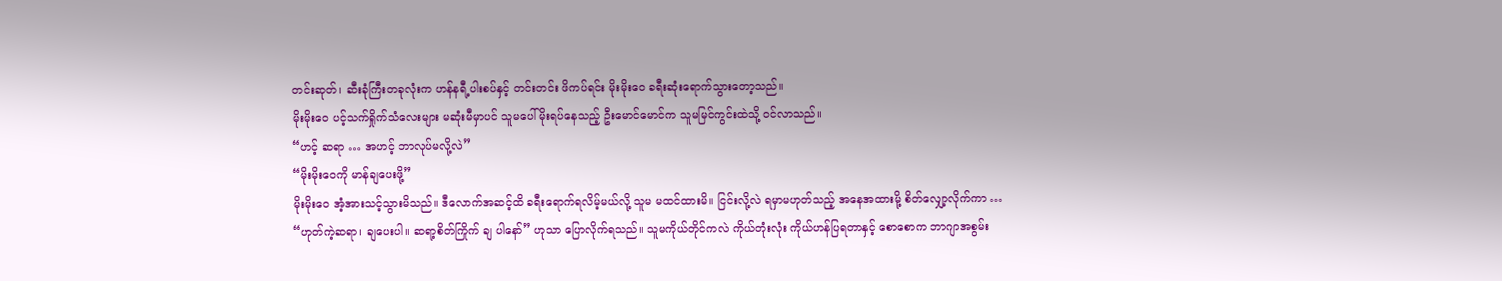တင်းဆုတ်၊ ဆီးခုံကြီးတခုလုံးက ဟန်နရီ့ပါးစပ်နှင့် တင်းတင်း ဖိကပ်ရင်း မိုးမိုးဝေ ခရီးဆုံးရောက်သွားတော့သည်။
မိုးမိုးဝေ ပင့်သက်ရှိုက်သံလေးများ မဆုံးမီမှာပင် သူမပေါ် မိုးရပ်နေသည့် ဦးမောင်မောင်က သူမမြင်ကွင်းထဲသို့ ဝင်လာသည်။
“ဟင့် ဆရာ … အဟင့် ဘာလုပ်မလို့လဲ”
“မိုးမိုးဝေကို မာန်ချပေးဖို့”
မိုးမိုးဝေ အံ့အားသင့်သွားမိသည်။ ဒီလောက်အဆင့်ထိ ခရီးရောက်ရလိမ့်မယ်လို့ သူမ မထင်ထားမိ။ ငြင်းလို့လဲ ရမှာမဟုတ်သည့် အနေအထားမို့ စိတ်လျှော့လိုက်ကာ …
“ဟုတ်ကဲ့ဆရာ၊ ချပေးပါ။ ဆရာ့စိတ်ကြိုက် ချ ပါနော်” ဟုသာ ပြောလိုက်ရသည်။ သူမကိုယ်တိုင်ကလဲ ကိုယ်တုံးလုံး ကိုယ်ဟန်ပြရတာနှင့် စောစောက ဘာဂျာအစွမ်း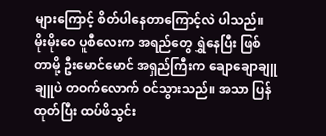များကြောင့် စိတ်ပါနေတာကြောင့်လဲ ပါသည်။
မိုးမိုးဝေ ပူစီလေးက အရည်တွေ ရွှဲနေပြီး ဖြစ်တာမို့ ဦးမောင်မောင် အရှည်ကြီးက ချောချောချူချူပဲ တဝက်လောက် ဝင်သွားသည်။ အသာ ပြန်ထုတ်ပြီး ထပ်ဖိသွင်း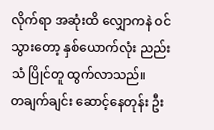လိုက်ရာ အဆုံးထိ လျှောကနဲ ဝင်သွားတော့ နှစ်ယောက်လုံး ညည်းသံ ပြိုင်တူ ထွက်လာသည်။
တချက်ချင်း ဆောင့်နေတုန်း ဦး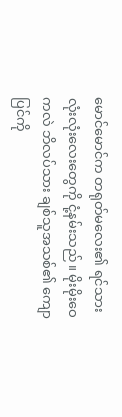မောင်မောင်က တရုတ်မလေး၏ ရင်သားလုံးလုံးလေးတွေကို ငုံ့နမ်းသည်။ မိုးမိုးဝေကလဲ ဘိလပ်သား ချစ်သူအသစ်၏ ကျောပြင်ကို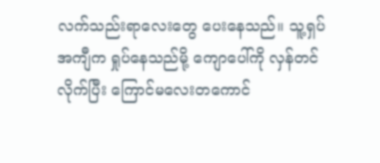လက်သည်းရာလေးတွေ ပေးနေသည်။ သူ့ရှပ်အကျီက ရှုပ်နေသည်မို့ ကျောပေါ်ကို လှန်တင်လိုက်ပြီး ကြောင်မလေးတကောင်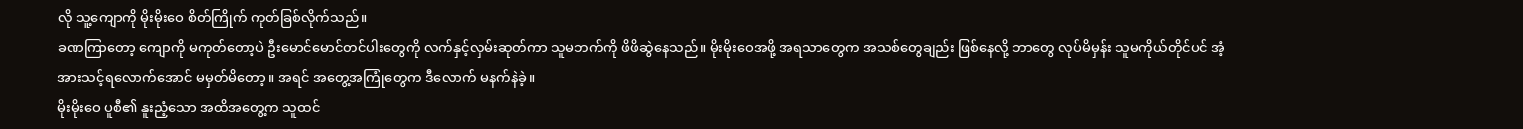လို သူ့ကျောကို မိုးမိုးဝေ စိတ်ကြိုက် ကုတ်ခြစ်လိုက်သည်။
ခဏကြာတော့ ကျောကို မကုတ်တော့ပဲ ဦးမောင်မောင်တင်ပါးတွေကို လက်နှင့်လှမ်းဆုတ်ကာ သူမဘက်ကို ဖိဖိဆွဲနေသည်။ မိုးမိုးဝေအဖို့ အရသာတွေက အသစ်တွေချည်း ဖြစ်နေလို့ ဘာတွေ လုပ်မိမှန်း သူမကိုယ်တိုင်ပင် အံ့အားသင့်ရလောက်အောင် မမှတ်မိတော့။ အရင် အတွေ့အကြုံတွေက ဒီလောက် မနက်နဲခဲ့။
မိုးမိုးဝေ ပူစီ၏ နူးညံ့သော အထိအတွေ့က သူထင်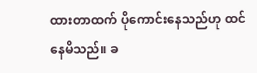ထားတာထက် ပိုကောင်းနေသည်ဟု ထင်နေမိသည်။ ခ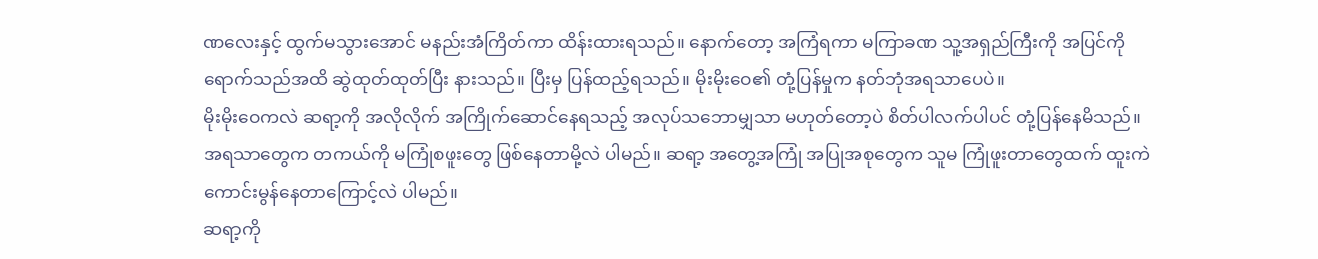ဏလေးနှင့် ထွက်မသွားအောင် မနည်းအံကြိတ်ကာ ထိန်းထားရသည်။ နောက်တော့ အကြံရကာ မကြာခဏ သူ့အရှည်ကြီးကို အပြင်ကို ရောက်သည်အထိ ဆွဲထုတ်ထုတ်ပြီး နားသည်။ ပြီးမှ ပြန်ထည့်ရသည်။ မိုးမိုးဝေ၏ တုံ့ပြန်မှုက နတ်ဘုံအရသာပေပဲ။
မိုးမိုးဝေကလဲ ဆရာ့ကို အလိုလိုက် အကြိုက်ဆောင်နေရသည့် အလုပ်သဘောမျှသာ မဟုတ်တော့ပဲ စိတ်ပါလက်ပါပင် တုံ့ပြန်နေမိသည်။ အရသာတွေက တကယ်ကို မကြုံစဖူးတွေ ဖြစ်နေတာမို့လဲ ပါမည်။ ဆရာ့ အတွေ့အကြုံ အပြုအစုတွေက သူမ ကြုံဖူးတာတွေထက် ထူးကဲကောင်းမွန်နေတာကြောင့်လဲ ပါမည်။
ဆရာ့ကို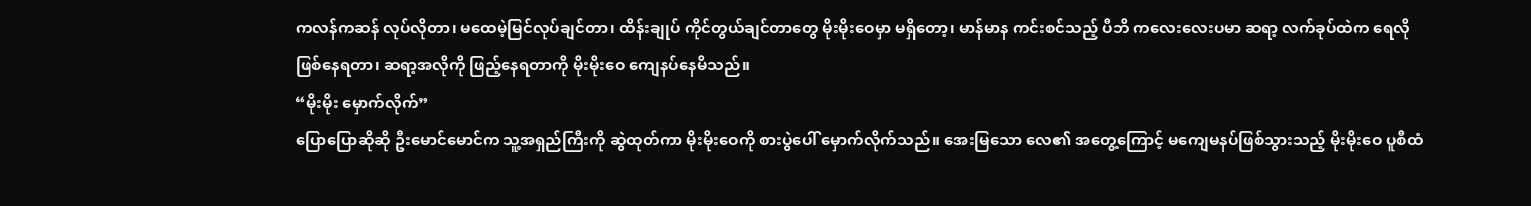ကလန်ကဆန် လုပ်လိုတာ၊ မထေမဲ့မြင်လုပ်ချင်တာ၊ ထိန်းချုပ် ကိုင်တွယ်ချင်တာတွေ မိုးမိုးဝေမှာ မရှိတော့၊ မာန်မာန ကင်းစင်သည့် ပီဘိ ကလေးလေးပမာ ဆရာ့ လက်ခုပ်ထဲက ရေလို ဖြစ်နေရတာ၊ ဆရာ့အလိုကို ဖြည့်နေရတာကို မိုးမိုးဝေ ကျေနပ်နေမိသည်။
“မိုးမိုး မှောက်လိုက်”
ပြောပြောဆိုဆို ဦးမောင်မောင်က သူ့အရှည်ကြီးကို ဆွဲထုတ်ကာ မိုးမိုးဝေကို စားပွဲပေါ် မှောက်လိုက်သည်။ အေးမြသော လေ၏ အတွေ့ကြောင့် မကျေမနပ်ဖြစ်သွားသည့် မိုးမိုးဝေ ပူစီထံ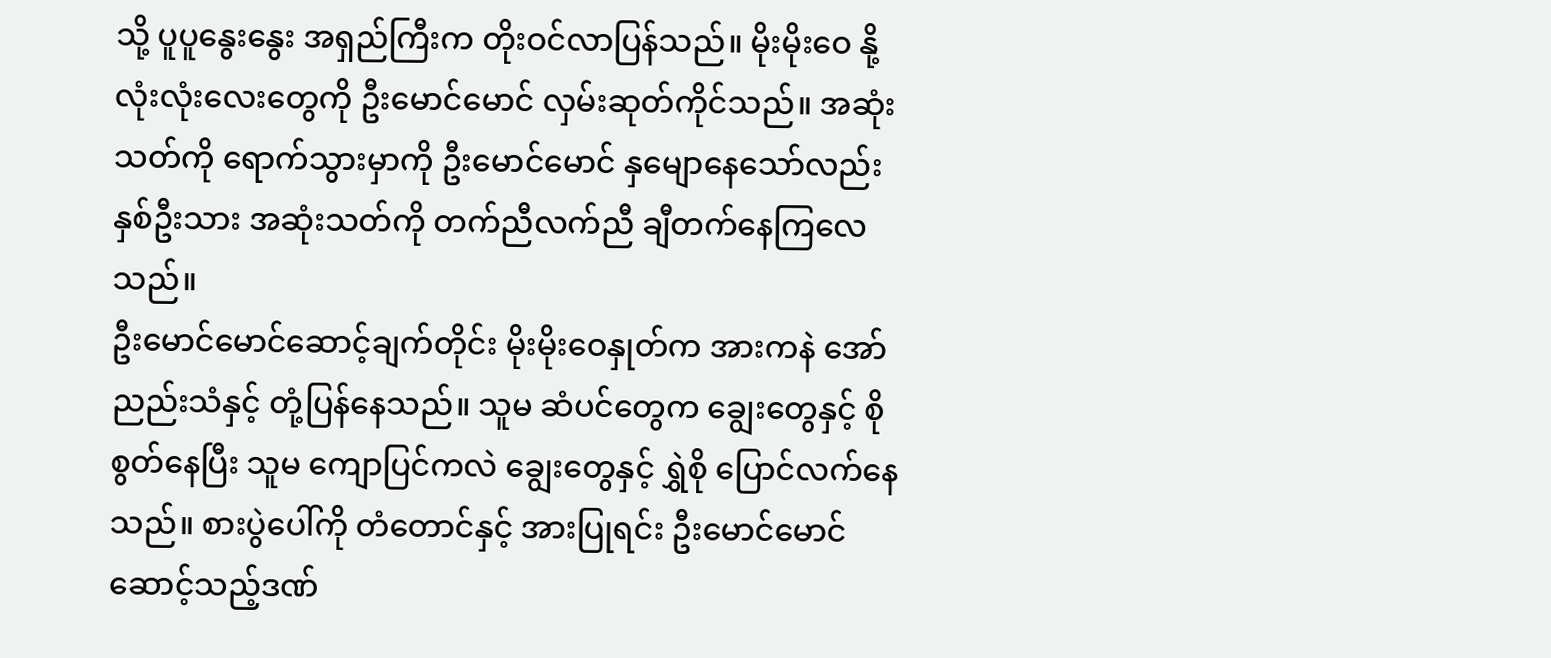သို့ ပူပူနွေးနွေး အရှည်ကြီးက တိုးဝင်လာပြန်သည်။ မိုးမိုးဝေ နို့လုံးလုံးလေးတွေကို ဦးမောင်မောင် လှမ်းဆုတ်ကိုင်သည်။ အဆုံးသတ်ကို ရောက်သွားမှာကို ဦးမောင်မောင် နှမျောနေသော်လည်း နှစ်ဦးသား အဆုံးသတ်ကို တက်ညီလက်ညီ ချီတက်နေကြလေသည်။
ဦးမောင်မောင်ဆောင့်ချက်တိုင်း မိုးမိုးဝေနှုတ်က အားကနဲ အော်ညည်းသံနှင့် တုံ့ပြန်နေသည်။ သူမ ဆံပင်တွေက ချွေးတွေနှင့် စိုစွတ်နေပြီး သူမ ကျောပြင်ကလဲ ချွေးတွေနှင့် ရွှဲစို ပြောင်လက်နေသည်။ စားပွဲပေါ်ကို တံတောင်နှင့် အားပြုရင်း ဦးမောင်မောင် ဆောင့်သည့်ဒဏ်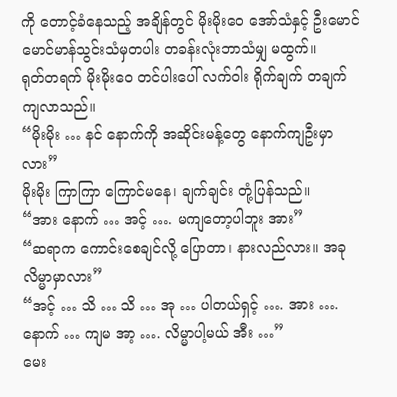ကို တောင့်ခံနေသည့် အချိန်တွင် မိုးမိုးဝေ အော်သံနှင့် ဦးမောင်မောင်မာန်သွင်းသံမှတပါး တခန်းလုံးဘာသံမျှ မထွက်။
ရုတ်တရက် မိုးမိုးဝေ တင်ပါးပေါ် လက်ဝါး ရိုက်ချက် တချက် ကျလာသည်။
“မိုးမိုး … နင် နောက်ကို အဆိုင်းမန့်တွေ နောက်ကျဦးမှာလား”
မိုးမိုး ကြာကြာ ကြောင်မနေ၊ ချက်ချင်း တုံ့ပြန်သည်။
“အား နောက် … အင့် …. မကျတော့ပါဘူး အား”
“ဆရာက ကောင်းစေချင်လို့ ပြောတာ၊ နားလည်လား။ အခု လိမ္မာမှာလား”
“အင့် … သိ … သိ … အု … ပါတယ်ရှင့် …. အား …. နောက် … ကျမ အာ့ …. လိမ္မာပါ့မယ် အီး …”
မေး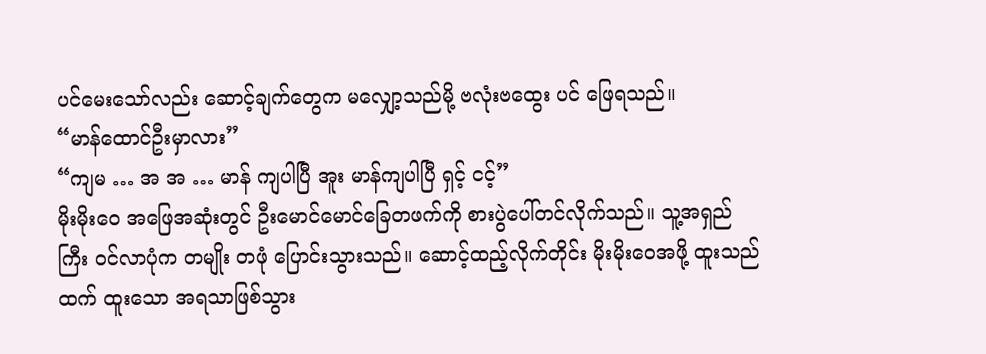ပင်မေးသော်လည်း ဆောင့်ချက်တွေက မလျှော့သည်မို့ ဗလုံးဗထွေး ပင် ဖြေရသည်။
“မာန်ထောင်ဦးမှာလား”
“ကျမ … အ အ … မာန် ကျပါပြီ အူး မာန်ကျပါပြီ ရှင့် ငင့်”
မိုးမိုးဝေ အဖြေအဆုံးတွင် ဦးမောင်မောင်ခြေတဖက်ကို စားပွဲပေါ်တင်လိုက်သည်။ သူ့အရှည်ကြီး ဝင်လာပုံက တမျိုး တဖုံ ပြောင်းသွားသည်။ ဆောင့်ထည့်လိုက်တိုင်း မိုးမိုးဝေအဖို့ ထူးသည်ထက် ထူးသော အရသာဖြစ်သွား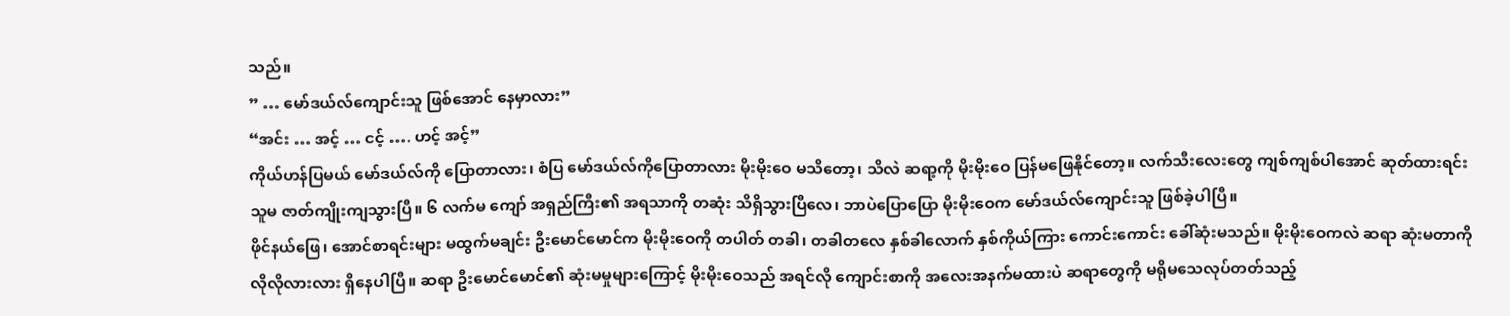သည်။
” … မော်ဒယ်လ်ကျောင်းသူ ဖြစ်အောင် နေမှာလား”
“အင်း … အင့် … ငင့် …. ဟင့် အင့်”
ကိုယ်ဟန်ပြမယ် မော်ဒယ်လ်ကို ပြောတာလား၊ စံပြ မော်ဒယ်လ်ကိုပြောတာလား မိုးမိုးဝေ မသိတော့၊ သိလဲ ဆရာ့ကို မိုးမိုးဝေ ပြန်မဖြေနိုင်တော့။ လက်သီးလေးတွေ ကျစ်ကျစ်ပါအောင် ဆုတ်ထားရင်း သူမ ဇာတ်ကျိုးကျသွားပြီ။ ၆ လက်မ ကျော် အရှည်ကြီး၏ အရသာကို တဆုံး သိရှိသွားပြီလေ၊ ဘာပဲပြောပြော မိုးမိုးဝေက မော်ဒယ်လ်ကျောင်းသူ ဖြစ်ခဲ့ပါပြီ။
ဖိုင်နယ်ဖြေ၊ အောင်စာရင်းများ မထွက်မချင်း ဦးမောင်မောင်က မိုးမိုးဝေကို တပါတ် တခါ၊ တခါတလေ နှစ်ခါလောက် နှစ်ကိုယ်ကြား ကောင်းကောင်း ခေါ်ဆုံးမသည်။ မိုးမိုးဝေကလဲ ဆရာ ဆုံးမတာကို လိုလိုလားလား ရှိနေပါပြီ။ ဆရာ ဦးမောင်မောင်၏ ဆုံးမမှုများကြောင့် မိုးမိုးဝေသည် အရင်လို ကျောင်းစာကို အလေးအနက်မထားပဲ ဆရာတွေကို မရိုမသေလုပ်တတ်သည့်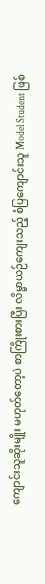ကျောင်းသူဆိုးမျိုး မဟုတ်တော့ပဲ စာကြိုးစားပြီး လိမ္မာယဉ်ကျေးသည့် စံပြကျောင်းသူ Model Student ဖြစ်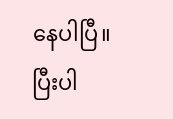နေပါပြီ။
ပြီးပါ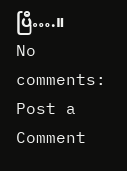ပြီ….။
No comments:
Post a Comment